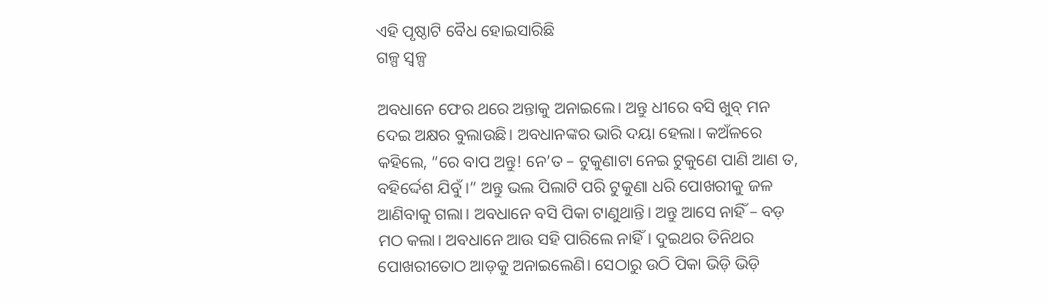ଏହି ପୃଷ୍ଠାଟି ବୈଧ ହୋଇସାରିଛି
ଗଳ୍ପ ସ୍ୱଳ୍ପ

ଅବଧାନେ ଫେର ଥରେ ଅନ୍ତାକୁ ଅନାଇଲେ। ଅନ୍ତୁ ଧୀରେ ବସି ଖୁବ୍ ମନ ଦେଇ ଅକ୍ଷର ବୁଲାଉଛି। ଅବଧାନଙ୍କର ଭାରି ଦୟା ହେଲା। କଅଁଳରେ କହିଲେ, “ରେ ବାପ ଅନ୍ତୁ! ନେ’ତ – ଟୁକୁଣାଟା ନେଇ ଟୁକୁଣେ ପାଣି ଆଣ ତ, ବହିର୍ଦ୍ଦେଶ ଯିବୁଁ।” ଅନ୍ତୁ ଭଲ ପିଲାଟି ପରି ଟୁକୁଣା ଧରି ପୋଖରୀକୁ ଜଳ ଆଣିବାକୁ ଗଲା। ଅବଧାନେ ବସି ପିକା ଟାଣୁଥାନ୍ତି। ଅନ୍ତୁ ଆସେ ନାହିଁ – ବଡ଼ ମଠ କଲା। ଅବଧାନେ ଆଉ ସହି ପାରିଲେ ନାହିଁ। ଦୁଇଥର ତିନିଥର ପୋଖରୀତୋଠ ଆଡ଼କୁ ଅନାଇଲେଣି। ସେଠାରୁ ଉଠି ପିକା ଭିଡ଼ି ଭିଡ଼ି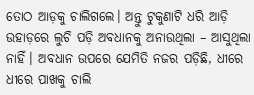ତୋଠ ଆଡ଼କୁ ଚାଲିଗଲେ। ଅନ୍ତୁ ଟୁକୁଣାଟି ଧରି ଆଡ଼ି ଉହାଡ଼ରେ ଲୁଚି ପଡ଼ି ଅବଧାନକୁ ଅନାଉଥିଲା – ଆସୁଥିଲା ନାହିଁ। ଅବଧାନ ଉପରେ ଯେମିତି ନଜର ପଡ଼ିଛି, ଧୀରେ ଧୀରେ ପାଖକୁ ଚାଲି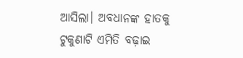ଆସିଲା। ଅବଧାନଙ୍କ ହାତକୁ ଟୁକୁଣାଟି ଏମିତି ବଢ଼ାଇ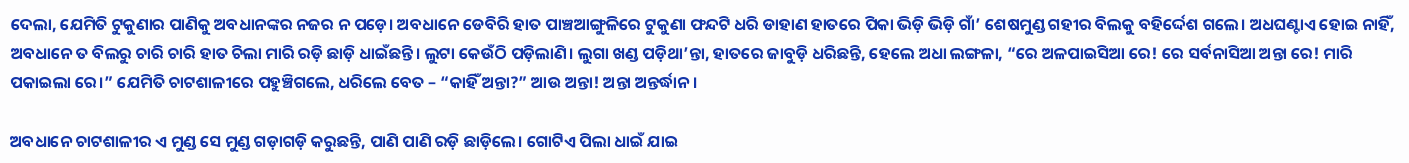ଦେଲା, ଯେମିତି ଟୁକୁଣାର ପାଣିକୁ ଅବଧାନଙ୍କର ନଜର ନ ପଡ଼େ। ଅବଧାନେ ଡେବିରି ହାତ ପାଞ୍ଚଆଙ୍ଗୁଳିରେ ଟୁକୁଣା ଫନ୍ଦଟି ଧରି ଡାହାଣ ହାତରେ ପିକା ଭିଡ଼ି ଭିଡ଼ି ଗାଁ’ ଶେଷମୁଣ୍ଡ ଗହୀର ବିଲକୁ ବହିର୍ଦ୍ଦେଶ ଗଲେ। ଅଧଘଣ୍ଟାଏ ହୋଇ ନାହିଁ, ଅବଧାନେ ତ ବିଲରୁ ଚାରି ଚାରି ହାତ ଚିଲା ମାରି ରଡ଼ି ଛାଡ଼ି ଧାଇଁଛନ୍ତି। ଲୁଟା କେଉଁଠି ପଡ଼ିଲାଣି। ଲୁଗା ଖଣ୍ଡ ପଡ଼ିଥା’ନ୍ତା, ହାତରେ ଜାବୁଡ଼ି ଧରିଛନ୍ତି, ହେଲେ ଅଧା ଲଙ୍ଗଳା, “ରେ ଅଳପାଇସିଆ ରେ! ରେ ସର୍ବନାସିଆ ଅନ୍ତା ରେ! ମାରି ପକାଇଲା ରେ।” ଯେମିତି ଚାଟଶାଳୀରେ ପହୁଞ୍ଚିଗଲେ, ଧରିଲେ ବେତ – “କାହିଁ ଅନ୍ତା?” ଆଉ ଅନ୍ତା! ଅନ୍ତା ଅନ୍ତର୍ଦ୍ଧାନ।

ଅବଧାନେ ଚାଟଶାଳୀର ଏ ମୁଣ୍ଡ ସେ ମୁଣ୍ଡ ଗଡ଼ାଗଡ଼ି କରୁଛନ୍ତି, ପାଣି ପାଣି ରଡ଼ି ଛାଡ଼ିଲେ। ଗୋଟିଏ ପିଲା ଧାଇଁ ଯାଇ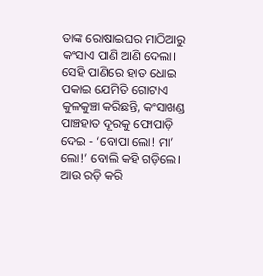ତାଙ୍କ ରୋଷାଇଘର ମାଠିଆରୁ କଂସାଏ ପାଣି ଆଣି ଦେଲା। ସେହି ପାଣିରେ ହାତ ଧୋଇ ପକାଇ ଯେମିତି ଗୋଟାଏ କୁଳକୁଞ୍ଚା କରିଛନ୍ତି, କଂସାଖଣ୍ଡ ପାଞ୍ଚହାତ ଦୂରକୁ ଫୋପାଡ଼ି ଦେଇ - ‘ବୋପା ଲୋ! ମା’ ଲୋ!’ ବୋଲି କହି ଗଡ଼ିଲେ। ଆଉ ରଡ଼ି କରି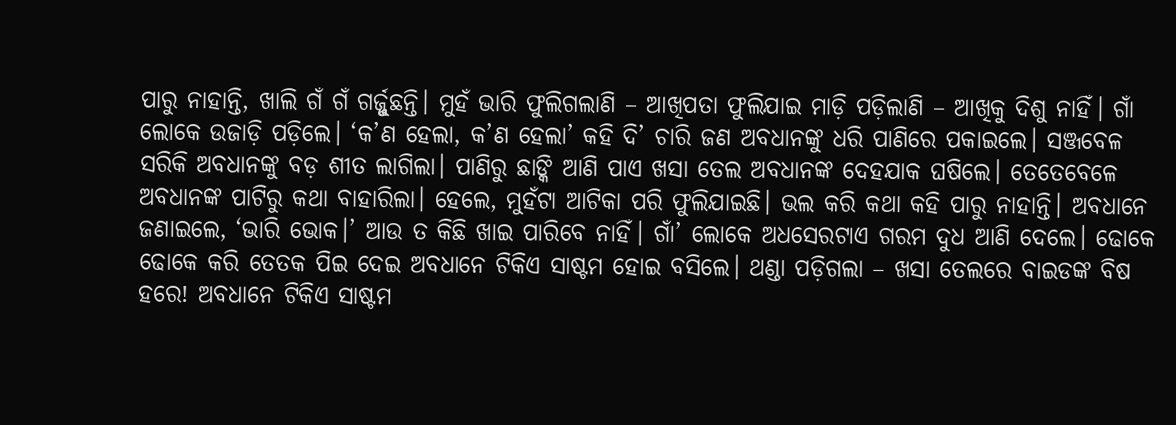ପାରୁ ନାହାନ୍ତି, ଖାଲି ଗଁ ଗଁ ଗର୍ଜ୍ଜୁଛନ୍ତି। ମୁହଁ ଭାରି ଫୁଲିଗଲାଣି – ଆଖିପତା ଫୁଲିଯାଇ ମାଡ଼ି ପଡ଼ିଲାଣି – ଆଖିକୁ ଦିଶୁ ନାହିଁ। ଗାଁ ଲୋକେ ଉଜାଡ଼ି ପଡ଼ିଲେ। ‘କ’ଣ ହେଲା, କ’ଣ ହେଲା’ କହି ଦି’ ଚାରି ଜଣ ଅବଧାନଙ୍କୁ ଧରି ପାଣିରେ ପକାଇଲେ। ସଞ୍ଜବେଳ ସରିକି ଅବଧାନଙ୍କୁ ବଡ଼ ଶୀତ ଲାଗିଲା। ପାଣିରୁ ଛାଙ୍କି ଆଣି ପାଏ ଖସା ତେଲ ଅବଧାନଙ୍କ ଦେହଯାକ ଘଷିଲେ। ତେତେବେଳେ ଅବଧାନଙ୍କ ପାଟିରୁ କଥା ବାହାରିଲା। ହେଲେ, ମୁହଁଟା ଆଟିକା ପରି ଫୁଲିଯାଇଛି। ଭଲ କରି କଥା କହି ପାରୁ ନାହାନ୍ତି। ଅବଧାନେ ଜଣାଇଲେ, ‘ଭାରି ଭୋକ।’ ଆଉ ତ କିଛି ଖାଇ ପାରିବେ ନାହିଁ। ଗାଁ’ ଲୋକେ ଅଧସେରଟାଏ ଗରମ ଦୁଧ ଆଣି ଦେଲେ। ଢୋକେ ଢୋକେ କରି ତେତକ ପିଇ ଦେଇ ଅବଧାନେ ଟିକିଏ ସାଷ୍ଟମ ହୋଇ ବସିଲେ। ଥଣ୍ଡା ପଡ଼ିଗଲା – ଖସା ତେଲରେ ବାଇଡଙ୍କ ବିଷ ହରେ! ଅବଧାନେ ଟିକିଏ ସାଷ୍ଟମ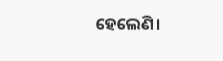ହେଲେଣି।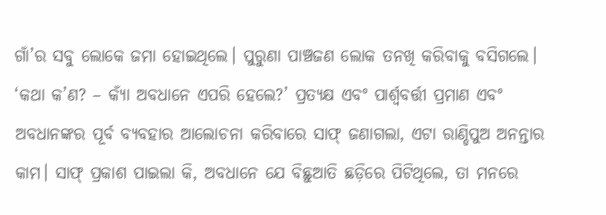ଗାଁ’ର ସବୁ ଲୋକେ ଜମା ହୋଇଥିଲେ। ପୁରୁଣା ପାଞ୍ଚଜଣ ଲୋକ ତନଖି କରିବାକୁ ବସିଗଲେ। ‘କଥା କ’ଣ? – କ୍ୟାଁ ଅବଧାନେ ଏପରି ହେଲେ?’ ପ୍ରତ୍ୟକ୍ଷ ଏବଂ ପାର୍ଶ୍ବବର୍ତ୍ତୀ ପ୍ରମାଣ ଏବଂ ଅବଧାନଙ୍କର ପୂର୍ବ ବ୍ୟବହାର ଆଲୋଚନା କରିବାରେ ସାଫ୍ ଜଣାଗଲା, ଏଟା ରାଣ୍ଡିପୁଅ ଅନନ୍ତାର କାମ। ସାଫ୍ ପ୍ରକାଶ ପାଇଲା କି, ଅବଧାନେ ଯେ ବିଛୁଆତି ଛଡ଼ିରେ ପିଟିଥିଲେ, ତା ମନରେ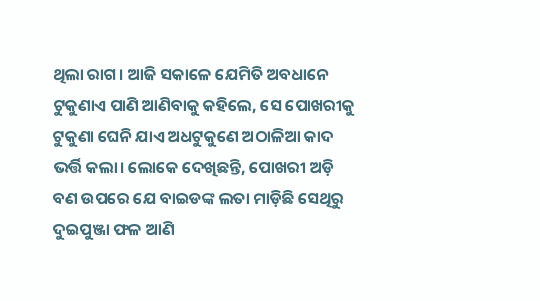ଥିଲା ରାଗ। ଆଜି ସକାଳେ ଯେମିତି ଅବଧାନେ ଟୁକୁଣାଏ ପାଣି ଆଣିବାକୁ କହିଲେ, ସେ ପୋଖରୀକୁ ଟୁକୁଣା ଘେନି ଯାଏ ଅଧଟୁକୁଣେ ଅଠାଳିଆ କାଦ ଭର୍ତ୍ତି କଲା। ଲୋକେ ଦେଖିଛନ୍ତି, ପୋଖରୀ ଅଡ଼ି ବଣ ଉପରେ ଯେ ବାଇଡଙ୍କ ଲତା ମାଡ଼ିଛି ସେଥିରୁ ଦୁଇପୁଞ୍ଜା ଫଳ ଆଣି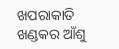ଖପରାକାତି ଖଣ୍ଡକର ଆଁଶୁ